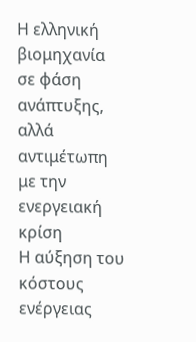Η ελληνική βιομηχανία σε φάση ανάπτυξης, αλλά αντιμέτωπη με την ενεργειακή κρίση
Η αύξηση του κόστους ενέργειας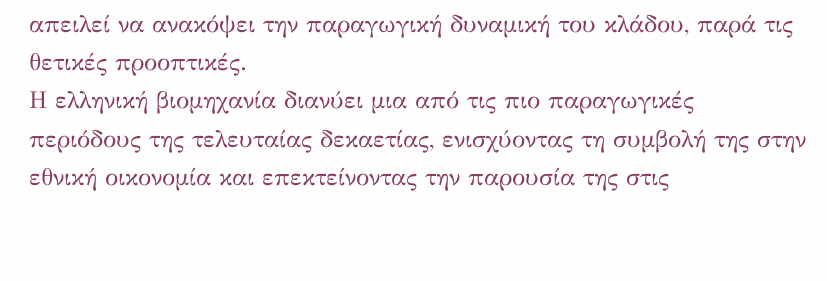απειλεί να ανακόψει την παραγωγική δυναμική του κλάδου, παρά τις θετικές προοπτικές.
Η ελληνική βιομηχανία διανύει μια από τις πιο παραγωγικές περιόδους της τελευταίας δεκαετίας, ενισχύοντας τη συμβολή της στην εθνική οικονομία και επεκτείνοντας την παρουσία της στις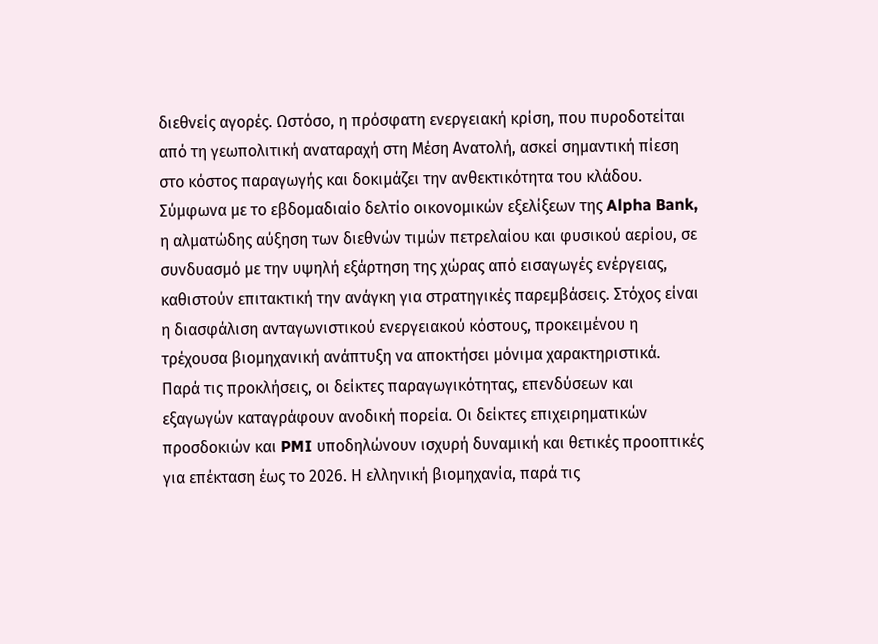διεθνείς αγορές. Ωστόσο, η πρόσφατη ενεργειακή κρίση, που πυροδοτείται από τη γεωπολιτική αναταραχή στη Μέση Ανατολή, ασκεί σημαντική πίεση στο κόστος παραγωγής και δοκιμάζει την ανθεκτικότητα του κλάδου.
Σύμφωνα με το εβδομαδιαίο δελτίο οικονομικών εξελίξεων της Alpha Bank, η αλματώδης αύξηση των διεθνών τιμών πετρελαίου και φυσικού αερίου, σε συνδυασμό με την υψηλή εξάρτηση της χώρας από εισαγωγές ενέργειας, καθιστούν επιτακτική την ανάγκη για στρατηγικές παρεμβάσεις. Στόχος είναι η διασφάλιση ανταγωνιστικού ενεργειακού κόστους, προκειμένου η τρέχουσα βιομηχανική ανάπτυξη να αποκτήσει μόνιμα χαρακτηριστικά.
Παρά τις προκλήσεις, οι δείκτες παραγωγικότητας, επενδύσεων και εξαγωγών καταγράφουν ανοδική πορεία. Οι δείκτες επιχειρηματικών προσδοκιών και PMI υποδηλώνουν ισχυρή δυναμική και θετικές προοπτικές για επέκταση έως το 2026. Η ελληνική βιομηχανία, παρά τις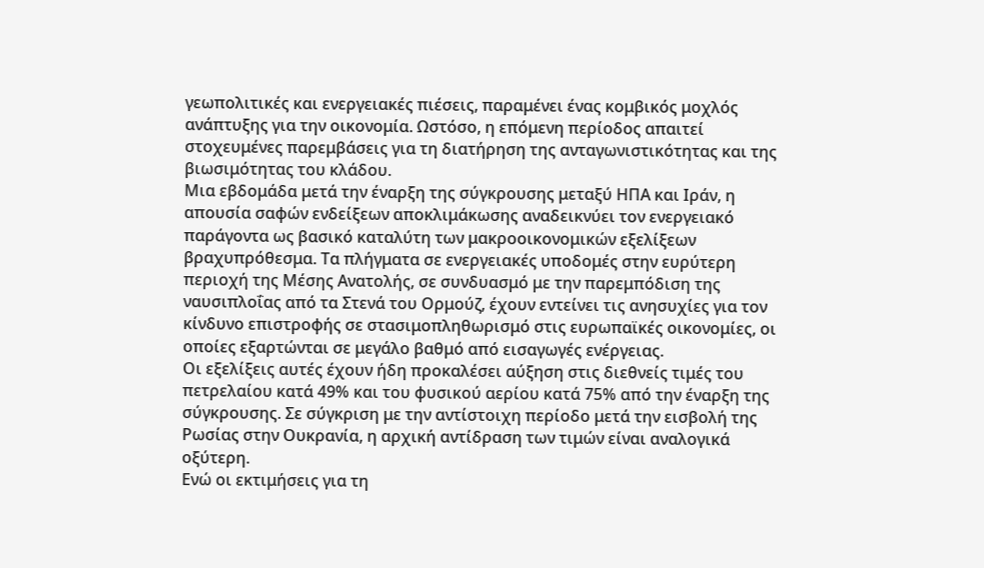γεωπολιτικές και ενεργειακές πιέσεις, παραμένει ένας κομβικός μοχλός ανάπτυξης για την οικονομία. Ωστόσο, η επόμενη περίοδος απαιτεί στοχευμένες παρεμβάσεις για τη διατήρηση της ανταγωνιστικότητας και της βιωσιμότητας του κλάδου.
Μια εβδομάδα μετά την έναρξη της σύγκρουσης μεταξύ ΗΠΑ και Ιράν, η απουσία σαφών ενδείξεων αποκλιμάκωσης αναδεικνύει τον ενεργειακό παράγοντα ως βασικό καταλύτη των μακροοικονομικών εξελίξεων βραχυπρόθεσμα. Τα πλήγματα σε ενεργειακές υποδομές στην ευρύτερη περιοχή της Μέσης Ανατολής, σε συνδυασμό με την παρεμπόδιση της ναυσιπλοΐας από τα Στενά του Ορμούζ, έχουν εντείνει τις ανησυχίες για τον κίνδυνο επιστροφής σε στασιμοπληθωρισμό στις ευρωπαϊκές οικονομίες, οι οποίες εξαρτώνται σε μεγάλο βαθμό από εισαγωγές ενέργειας.
Οι εξελίξεις αυτές έχουν ήδη προκαλέσει αύξηση στις διεθνείς τιμές του πετρελαίου κατά 49% και του φυσικού αερίου κατά 75% από την έναρξη της σύγκρουσης. Σε σύγκριση με την αντίστοιχη περίοδο μετά την εισβολή της Ρωσίας στην Ουκρανία, η αρχική αντίδραση των τιμών είναι αναλογικά οξύτερη.
Ενώ οι εκτιμήσεις για τη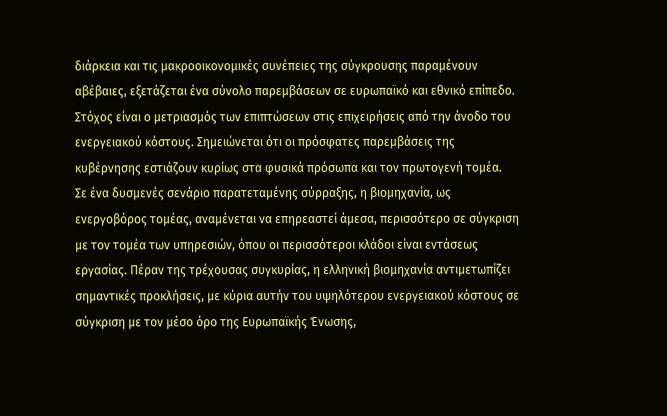διάρκεια και τις μακροοικονομικές συνέπειες της σύγκρουσης παραμένουν αβέβαιες, εξετάζεται ένα σύνολο παρεμβάσεων σε ευρωπαϊκό και εθνικό επίπεδο. Στόχος είναι ο μετριασμός των επιπτώσεων στις επιχειρήσεις από την άνοδο του ενεργειακού κόστους. Σημειώνεται ότι οι πρόσφατες παρεμβάσεις της κυβέρνησης εστιάζουν κυρίως στα φυσικά πρόσωπα και τον πρωτογενή τομέα.
Σε ένα δυσμενές σενάριο παρατεταμένης σύρραξης, η βιομηχανία, ως ενεργοβόρος τομέας, αναμένεται να επηρεαστεί άμεσα, περισσότερο σε σύγκριση με τον τομέα των υπηρεσιών, όπου οι περισσότεροι κλάδοι είναι εντάσεως εργασίας. Πέραν της τρέχουσας συγκυρίας, η ελληνική βιομηχανία αντιμετωπίζει σημαντικές προκλήσεις, με κύρια αυτήν του υψηλότερου ενεργειακού κόστους σε σύγκριση με τον μέσο όρο της Ευρωπαϊκής Ένωσης,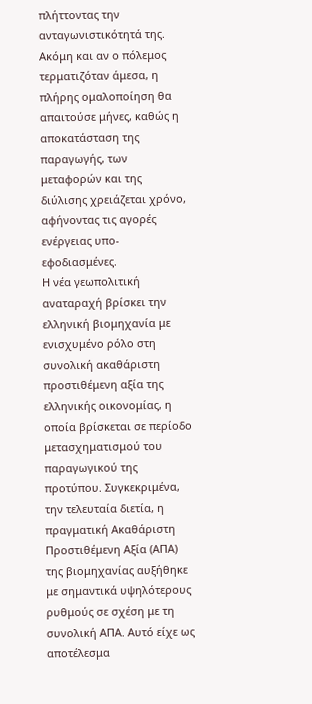πλήττοντας την ανταγωνιστικότητά της. Ακόμη και αν ο πόλεμος τερματιζόταν άμεσα, η πλήρης ομαλοποίηση θα απαιτούσε μήνες, καθώς η αποκατάσταση της παραγωγής, των μεταφορών και της διύλισης χρειάζεται χρόνο, αφήνοντας τις αγορές ενέργειας υπο-εφοδιασμένες.
Η νέα γεωπολιτική αναταραχή βρίσκει την ελληνική βιομηχανία με ενισχυμένο ρόλο στη συνολική ακαθάριστη προστιθέμενη αξία της ελληνικής οικονομίας, η οποία βρίσκεται σε περίοδο μετασχηματισμού του παραγωγικού της προτύπου. Συγκεκριμένα, την τελευταία διετία, η πραγματική Ακαθάριστη Προστιθέμενη Αξία (ΑΠΑ) της βιομηχανίας αυξήθηκε με σημαντικά υψηλότερους ρυθμούς σε σχέση με τη συνολική ΑΠΑ. Αυτό είχε ως αποτέλεσμα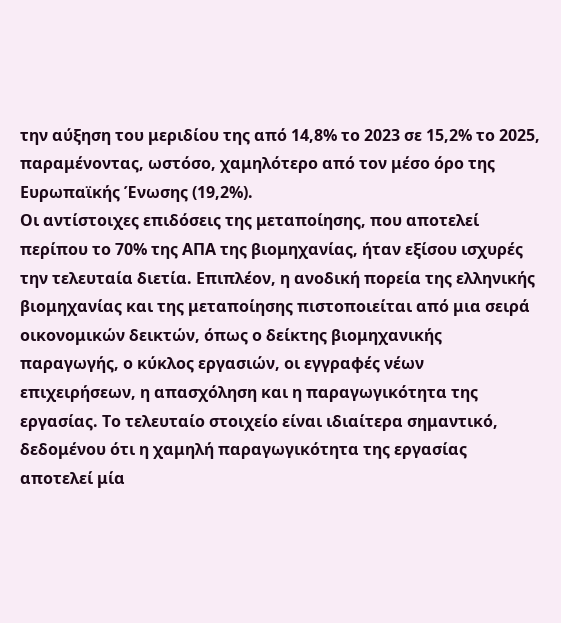την αύξηση του μεριδίου της από 14,8% το 2023 σε 15,2% το 2025, παραμένοντας, ωστόσο, χαμηλότερο από τον μέσο όρο της Ευρωπαϊκής Ένωσης (19,2%).
Οι αντίστοιχες επιδόσεις της μεταποίησης, που αποτελεί περίπου το 70% της ΑΠΑ της βιομηχανίας, ήταν εξίσου ισχυρές την τελευταία διετία. Επιπλέον, η ανοδική πορεία της ελληνικής βιομηχανίας και της μεταποίησης πιστοποιείται από μια σειρά οικονομικών δεικτών, όπως ο δείκτης βιομηχανικής παραγωγής, ο κύκλος εργασιών, οι εγγραφές νέων επιχειρήσεων, η απασχόληση και η παραγωγικότητα της εργασίας. Το τελευταίο στοιχείο είναι ιδιαίτερα σημαντικό, δεδομένου ότι η χαμηλή παραγωγικότητα της εργασίας αποτελεί μία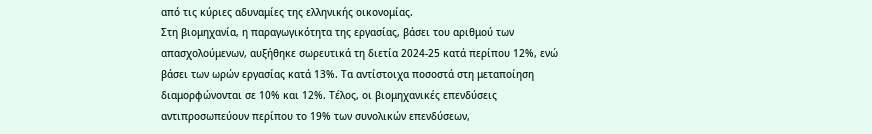από τις κύριες αδυναμίες της ελληνικής οικονομίας.
Στη βιομηχανία, η παραγωγικότητα της εργασίας, βάσει του αριθμού των απασχολούμενων, αυξήθηκε σωρευτικά τη διετία 2024-25 κατά περίπου 12%, ενώ βάσει των ωρών εργασίας κατά 13%. Τα αντίστοιχα ποσοστά στη μεταποίηση διαμορφώνονται σε 10% και 12%. Τέλος, οι βιομηχανικές επενδύσεις αντιπροσωπεύουν περίπου το 19% των συνολικών επενδύσεων,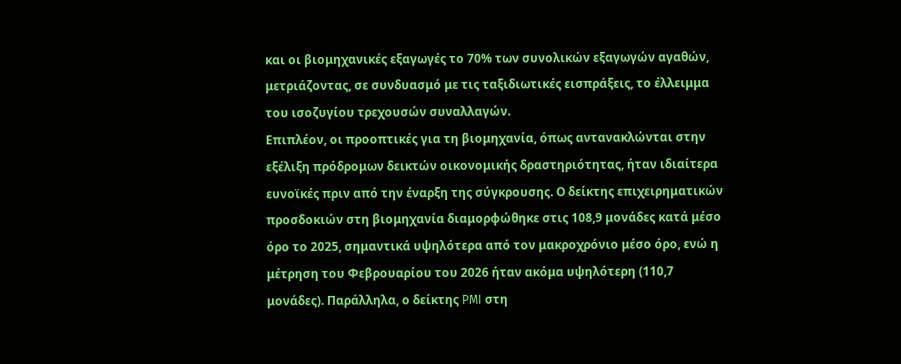και οι βιομηχανικές εξαγωγές το 70% των συνολικών εξαγωγών αγαθών, μετριάζοντας, σε συνδυασμό με τις ταξιδιωτικές εισπράξεις, το έλλειμμα του ισοζυγίου τρεχουσών συναλλαγών.
Επιπλέον, οι προοπτικές για τη βιομηχανία, όπως αντανακλώνται στην εξέλιξη πρόδρομων δεικτών οικονομικής δραστηριότητας, ήταν ιδιαίτερα ευνοϊκές πριν από την έναρξη της σύγκρουσης. Ο δείκτης επιχειρηματικών προσδοκιών στη βιομηχανία διαμορφώθηκε στις 108,9 μονάδες κατά μέσο όρο το 2025, σημαντικά υψηλότερα από τον μακροχρόνιο μέσο όρο, ενώ η μέτρηση του Φεβρουαρίου του 2026 ήταν ακόμα υψηλότερη (110,7 μονάδες). Παράλληλα, ο δείκτης PMI στη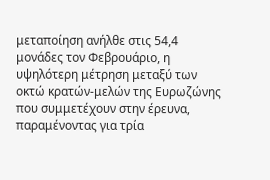μεταποίηση ανήλθε στις 54,4 μονάδες τον Φεβρουάριο, η υψηλότερη μέτρηση μεταξύ των οκτώ κρατών-μελών της Ευρωζώνης που συμμετέχουν στην έρευνα, παραμένοντας για τρία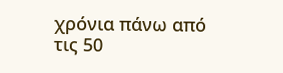χρόνια πάνω από τις 50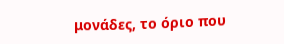μονάδες, το όριο που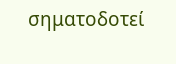σηματοδοτεί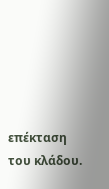επέκταση του κλάδου.